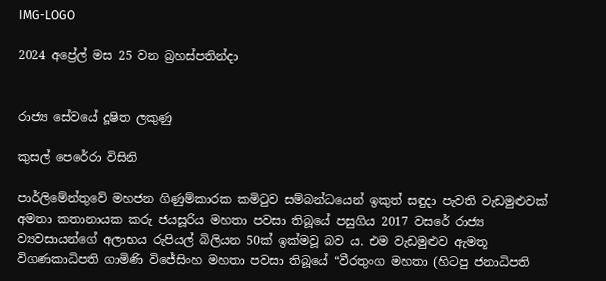IMG-LOGO

2024 අප්‍රේල් මස 25 වන බ්‍රහස්පතින්දා


රාජ්‍ය සේවයේ දූෂිත ලකුණු

කුසල් පෙරේරා විසිනි

පාර්ලිමේන්තුවේ මහජන ගිණුම්කාරක කමිටුව සම්බන්ධයෙන් ඉකුත් සඳුදා පැවති වැඩමුළුවක් අමතා කතානායක කරු ජයසූරිය මහතා පවසා තිබූයේ පසුගිය 2017 වසරේ රාජ්‍ය ව්‍යවසායන්ගේ අලාභය රුපියල් බිලියන 50ක් ඉක්මවූ බව ය. එම වැඩමුළුව ඇමතූ විගණකාධිපති ගාමිණි විජේසිංහ මහතා පවසා තිබූයේ “වීරතුංග මහතා (හිටපු ජනාධිපති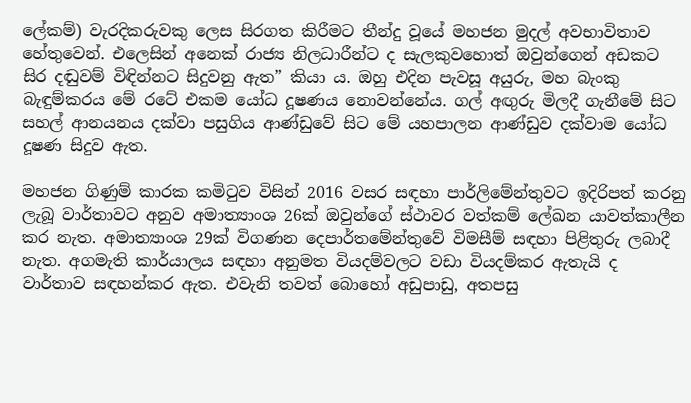ලේකම්) වැරදිකරුවකු ලෙස සිරගත කිරීමට තීන්දු වූයේ මහජන මුදල් අවභාවිතාව හේතුවෙන්. එලෙසින් අනෙක් රාජ්‍ය නිලධාරීන්ට ද සැලකුවහොත් ඔවුන්ගෙන් අඩකට සිර දඬුවම් විඳින්නට සිදුවනු ඇත” කියා ය. ඔහු එදින පැවසූ අයුරු, මහ බැංකු බැඳුම්කරය මේ රටේ එකම යෝධ දූෂණය නොවන්නේය. ගල් අඟුරු මිලදී ගැනීමේ සිට සහල් ආනයනය දක්වා පසුගිය ආණ්ඩුවේ සිට මේ යහපාලන ආණ්ඩුව දක්වාම යෝධ දූෂණ සිදුව ඇත.

මහජන ගිණුම් කාරක කමිටුව විසින් 2016 වසර සඳහා පාර්ලිමේන්තුවට ඉදිරිපත් කරනු ලැබූ වාර්තාවට අනුව අමාත්‍යාංශ 26ක් ඔවුන්ගේ ස්ථාවර වත්කම් ලේඛන යාවත්කාලීන කර නැත. අමාත්‍යාංශ 29ක් විගණන දෙපාර්තමේන්තුවේ විමසීම් සඳහා පිළිතුරු ලබාදී නැත. අගමැති කාර්යාලය සඳහා අනුමත වියදම්වලට වඩා වියදම්කර ඇතැයි ද වාර්තාව සඳහන්කර ඇත. එවැනි තවත් බොහෝ අඩුපාඩු, අතපසු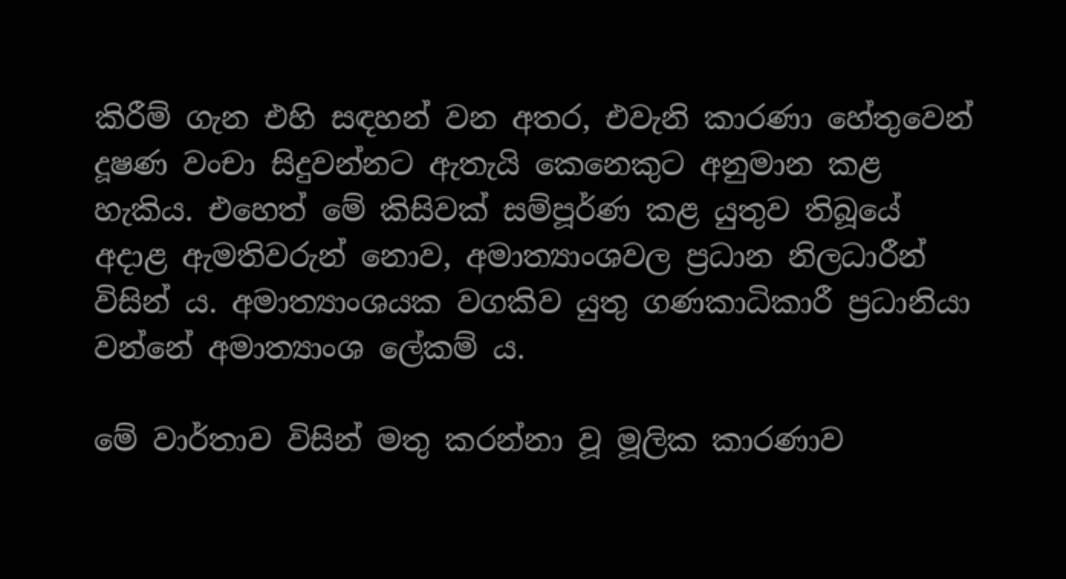කිරීම් ගැන එහි සඳහන් වන අතර, එවැනි කාරණා හේතුවෙන් දූෂණ වංචා සිදුවන්නට ඇතැයි කෙනෙකුට අනුමාන කළ හැකිය. එහෙත් මේ කිසිවක් සම්පූර්ණ කළ යුතුව තිබූයේ අදාළ ඇමතිවරුන් නොව, අමාත්‍යාංශවල ප්‍රධාන නිලධාරීන් විසින් ය. අමාත්‍යාංශයක වගකිව යුතු ගණකාධිකාරී ප්‍රධානියා වන්නේ අමාත්‍යාංශ ලේකම් ය.

මේ වාර්තාව විසින් මතු කරන්නා වූ මූලික කාරණාව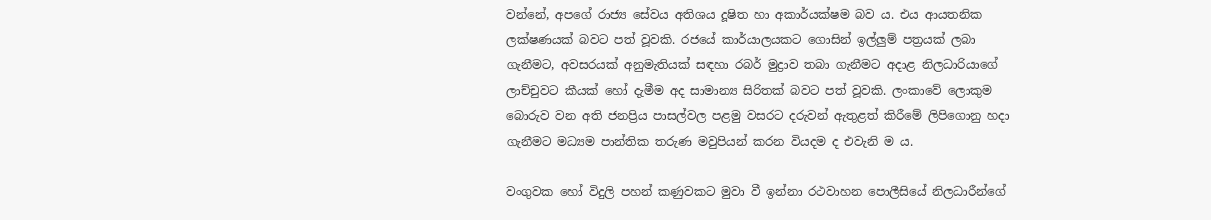වන්නේ, අපගේ රාජ්‍ය සේවය අතිශය දූෂිත හා අකාර්යක්ෂම බව ය. එය ආයතනික ලක්ෂණයක් බවට පත් වූවකි. රජයේ කාර්යාලයකට ගොසින් ඉල්ලුම් පත්‍රයක් ලබා ගැනීමට, අවසරයක් අනුමැතියක් සඳහා රබර් මුද්‍රාව තබා ගැනීමට අදාළ නිලධාරියාගේ ලාච්චුවට කීයක් හෝ දැමීම අද සාමාන්‍ය සිරිතක් බවට පත් වූවකි. ලංකාවේ ලොකුම බොරුව වන අති ජනප්‍රිය පාසල්වල පළමු වසරට දරුවන් ඇතුළත් කිරීමේ ලිපිගොනු හදා ගැනීමට මධ්‍යම පාන්තික තරුණ මවුපියන් කරන වියදම ද එවැනි ම ය.

වංගුවක හෝ විදුලි පහන් කණුවකට මුවා වී ඉන්නා රථවාහන පොලීසියේ නිලධාරීන්ගේ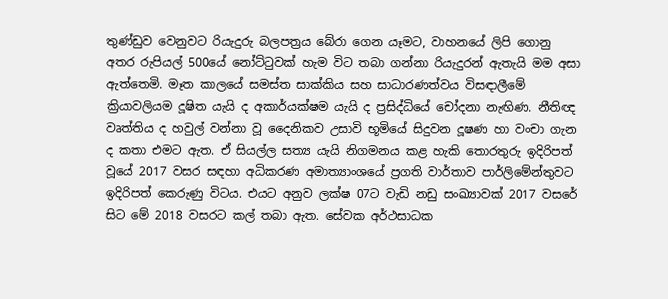තුණ්ඩුව වෙනුවට රියැදුරු බලපත්‍රය බේරා ගෙන යෑමට, වාහනයේ ලිපි ගොනු අතර රුපියල් 500යේ නෝට්ටුවක් හැම විට තබා ගන්නා රියැදුරන් ඇතැයි මම අසා ඇත්තෙමි. මෑත කාලයේ සමස්ත සාක්කිය සහ සාධාරණත්වය විසඳාලීමේ ක්‍රියාවලියම දූෂිත යැයි ද අකාර්යක්ෂම යැයි ද ප්‍රසිද්ධියේ චෝදනා නැඟිණ. නීතිඥ වෘත්තිය ද හවුල් වන්නා වූ දෛනිකව උසාවි භූමියේ සිදුවන දූෂණ හා වංචා ගැන ද කතා එමට ඇත. ඒ සියල්ල සත්‍ය යැයි නිගමනය කළ හැකි තොරතුරු ඉදිරිපත් වූයේ 2017 වසර සඳහා අධිකරණ අමාත්‍යාංශයේ ප්‍රගති වාර්තාව පාර්ලිමේන්තුවට ඉදිරිපත් කෙරුණු විටය. එයට අනුව ලක්ෂ 07ට වැඩි නඩු සංඛ්‍යාවක් 2017 වසරේ සිට මේ 2018 වසරට කල් තබා ඇත. සේවක අර්ථසාධක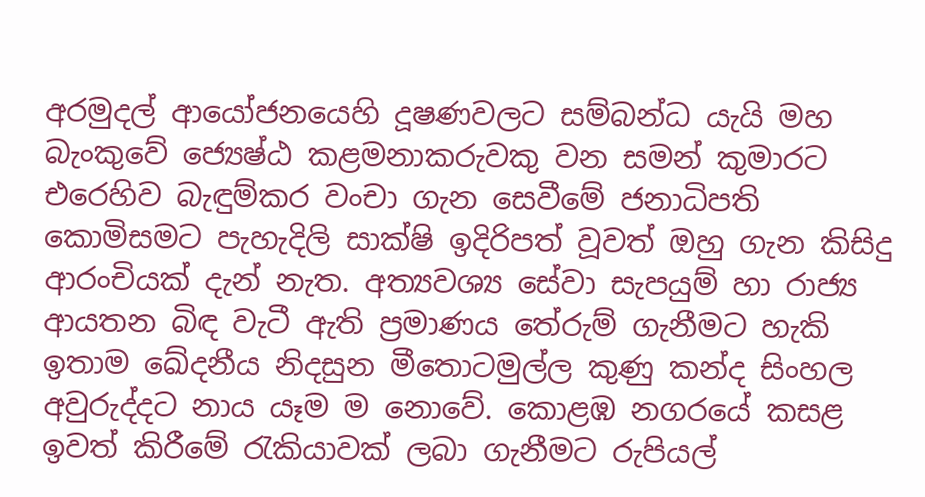අරමුදල් ආයෝජනයෙහි දූෂණවලට සම්බන්ධ යැයි මහ බැංකුවේ ජ්‍යෙෂ්ඨ කළමනාකරුවකු වන සමන් කුමාරට එරෙහිව බැඳුම්කර වංචා ගැන සෙවීමේ ජනාධිපති කොමිසමට පැහැදිලි සාක්ෂි ඉදිරිපත් වූවත් ඔහු ගැන කිසිදු ආරංචියක් දැන් නැත. අත්‍යවශ්‍ය සේවා සැපයුම් හා රාජ්‍ය ආයතන බිඳ වැටී ඇති ප්‍රමාණය තේරුම් ගැනීමට හැකි ඉතාම ඛේදනීය නිදසුන මීතොටමුල්ල කුණු කන්ද සිංහල අවුරුද්දට නාය යෑම ම නොවේ. කොළඹ නගරයේ කසළ ඉවත් කිරීමේ රැකියාවක් ලබා ගැනීමට රුපියල්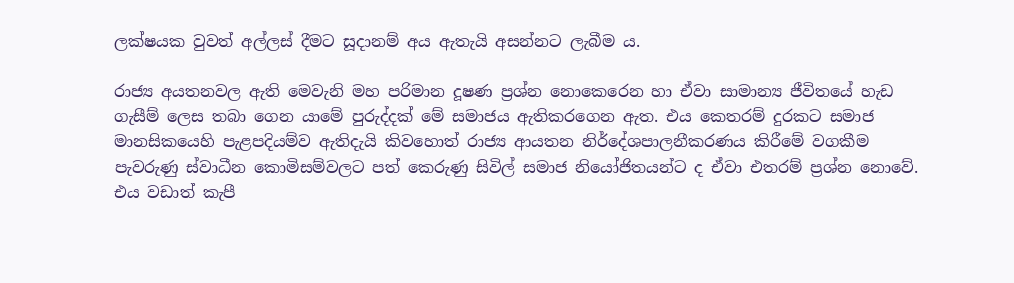ලක්ෂයක වුවත් අල්ලස් දීමට සූදානම් අය ඇතැයි අසන්නට ලැබීම ය.

රාජ්‍ය අයතනවල ඇති මෙවැනි මහ පරිමාන දූෂණ ප්‍රශ්න නොකෙරෙන හා ඒවා සාමාන්‍ය ජීවිතයේ හැඩ ගැසීම් ලෙස තබා ගෙන යාමේ පුරුද්දක් මේ සමාජය ඇතිකරගෙන ඇත. එය කෙතරම් දුරකට සමාජ මානසිකයෙහි පැළපදියම්ව ඇතිදැයි කිවහොත් රාජ්‍ය ආයතන නිර්දේශපාලනීකරණය කිරීමේ වගකීම පැවරුණු ස්වාධීන කොමිසම්වලට පත් කෙරුණු සිවිල් සමාජ නියෝජිතයන්ට ද ඒවා එතරම් ප්‍රශ්න නොවේ. එය වඩාත් කැපී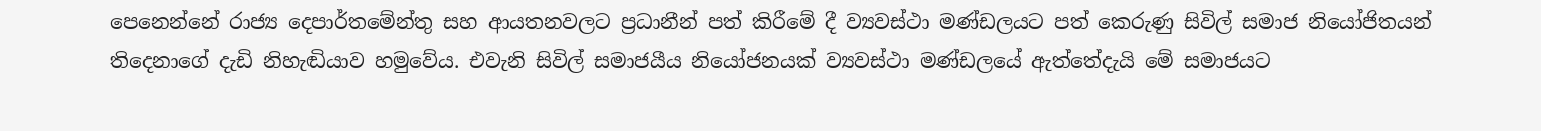පෙනෙන්නේ රාජ්‍ය දෙපාර්තමේන්තු සහ ආයතනවලට ප්‍රධානීන් පත් කිරීමේ දී ව්‍යවස්ථා මණ්ඩලයට පත් කෙරුණු සිවිල් සමාජ නියෝජිතයන් තිදෙනාගේ දැඩි නිහැඬියාව හමුවේය. එවැනි සිවිල් සමාජයීය නියෝජනයක් ව්‍යවස්ථා මණ්ඩලයේ ඇත්තේදැයි මේ සමාජයට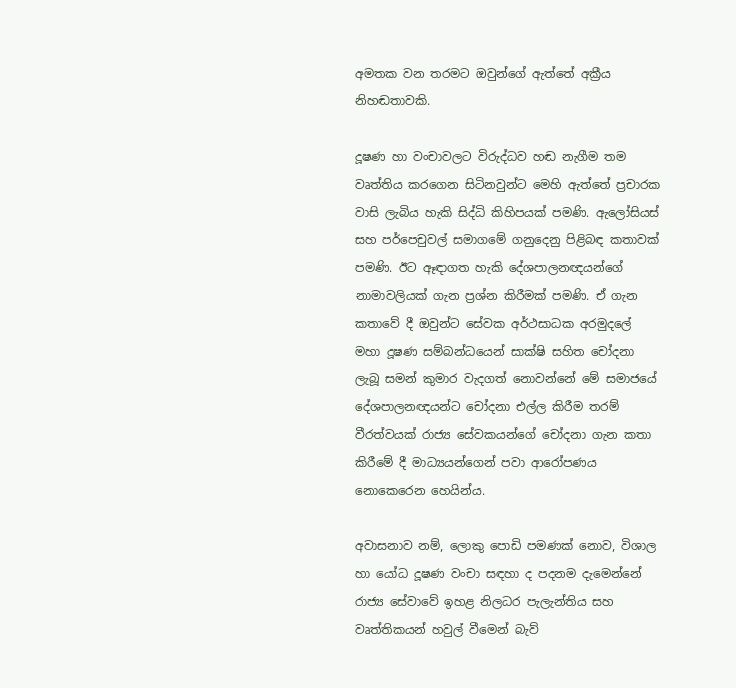අමතක වන තරමට ඔවුන්ගේ ඇත්තේ අක්‍රීය නිහඬතාවකි.

දූෂණ හා වංචාවලට විරුද්ධව හඬ නැගීම තම වෘත්තිය කරගෙන සිටිනවුන්ට මෙහි ඇත්තේ ප්‍රචාරක වාසි ලැබිය හැකි සිද්ධි කිහිපයක් පමණි. ඇලෝසියස් සහ පර්පෙචුවල් සමාගමේ ගනුදෙනු පිළිබඳ කතාවක් පමණි. ඊට ඈඳාගත හැකි දේශපාලනඥයන්ගේ නාමාවලියක් ගැන ප්‍රශ්න කිරීමක් පමණි. ඒ ගැන කතාවේ දී ඔවුන්ට සේවක අර්ථසාධක අරමුදලේ මහා දූෂණ සම්බන්ධයෙන් සාක්ෂි සහිත චෝදනා ලැබූ සමන් කුමාර වැදගත් නොවන්නේ මේ සමාජයේ දේශපාලනඥයන්ට චෝදනා එල්ල කිරීම තරම් වීරත්වයක් රාජ්‍ය සේවකයන්ගේ චෝදනා ගැන කතා කිරීමේ දී මාධ්‍යයන්ගෙන් පවා ආරෝපණය නොකෙරෙන හෙයින්ය.

අවාසනාව නම්, ලොකු පොඩි පමණක් නොව, විශාල හා යෝධ දූෂණ වංචා සඳහා ද පදනම දැමෙන්නේ රාජ්‍ය සේවාවේ ඉහළ නිලධර පැලැන්තිය සහ වෘත්තිකයන් හවුල් වීමෙන් බැව්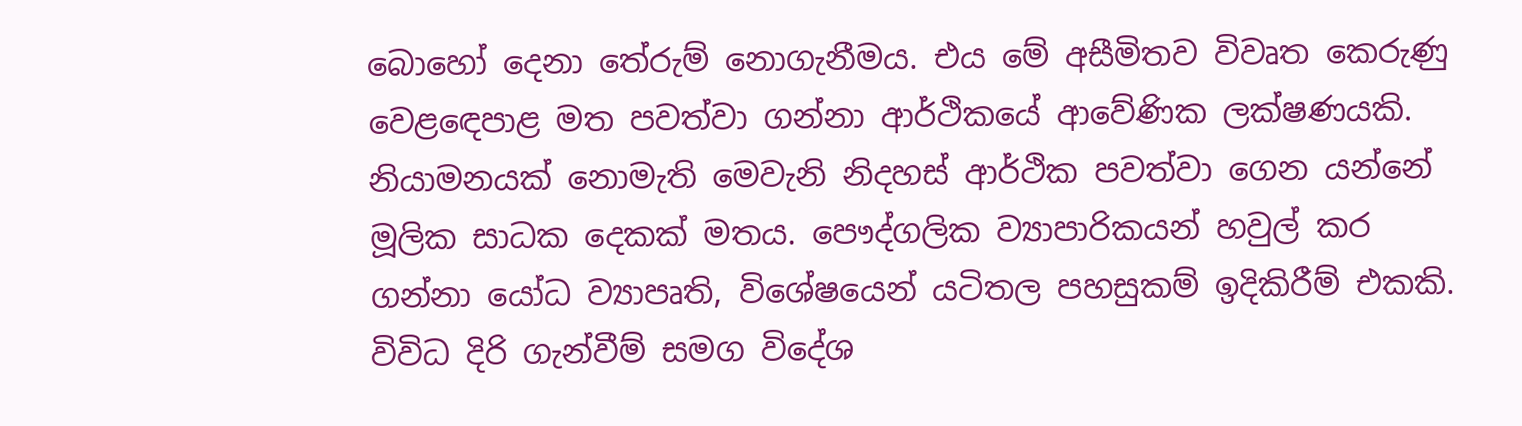බොහෝ දෙනා තේරුම් නොගැනීමය. එය මේ අසීමිතව විවෘත කෙරුණු වෙළඳෙපාළ මත පවත්වා ගන්නා ආර්ථිකයේ ආවේණික ලක්ෂණයකි. නියාමනයක් නොමැති මෙවැනි නිදහස් ආර්ථික පවත්වා ගෙන යන්නේ මූලික සාධක දෙකක් මතය. පෞද්ගලික ව්‍යාපාරිකයන් හවුල් කර ගන්නා යෝධ ව්‍යාපෘති, විශේෂයෙන් යටිතල පහසුකම් ඉදිකිරීම් එකකි. විවිධ දිරි ගැන්වීම් සමග විදේශ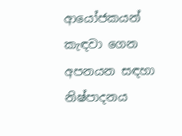ආයෝජකයන් කැඳවා ගෙන අපනයන සඳහා නිෂ්පාදනය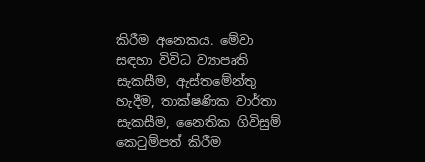කිරීම අනෙකය. මේවා සඳහා විවිධ ව්‍යාපෘති සැකසීම, ඇස්තමේන්තු හැදීම, තාක්ෂණික වාර්තා සැකසීම, නෛතික ගිවිසුම් කෙටුම්පත් කිරීම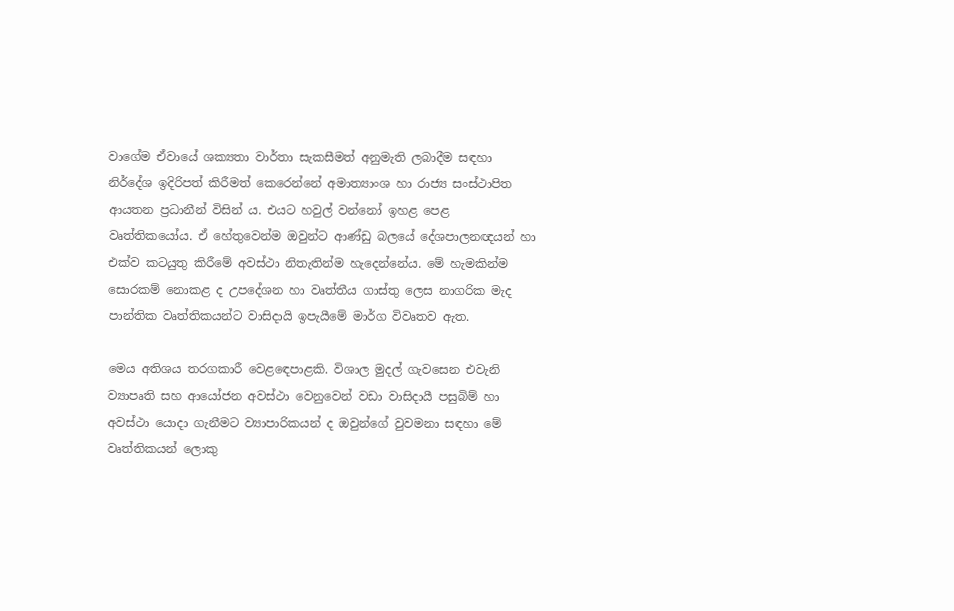වාගේම ඒවායේ ශක්‍යතා වාර්තා සැකසීමත් අනුමැති ලබාදීම සඳහා නිර්දේශ ඉදිරිපත් කිරීමත් කෙරෙන්නේ අමාත්‍යාංශ හා රාජ්‍ය සංස්ථාපිත ආයතන ප්‍රධානීන් විසින් ය. එයට හවුල් වන්නෝ ඉහළ පෙළ වෘත්තිකයෝය. ඒ හේතුවෙන්ම ඔවුන්ට ආණ්ඩු බලයේ දේශපාලනඥයන් හා එක්ව කටයුතු කිරීමේ අවස්ථා නිතැතින්ම හැදෙන්නේය. මේ හැමකින්ම සොරකම් නොකළ ද උපදේශන හා වෘත්තීය ගාස්තු ලෙස නාගරික මැද පාන්තික වෘත්තිකයන්ට වාසිදායි ඉපැයීමේ මාර්ග විවෘතව ඇත.

මෙය අතිශය තරගකාරී වෙළඳෙපාළකි. විශාල මුදල් ගැවසෙන එවැනි ව්‍යාපෘති සහ ආයෝජන අවස්ථා වෙනුවෙන් වඩා වාසිදායී පසුබිම් හා අවස්ථා යොදා ගැනීමට ව්‍යාපාරිකයන් ද ඔවුන්ගේ වුවමනා සඳහා මේ වෘත්තිකයන් ලොකු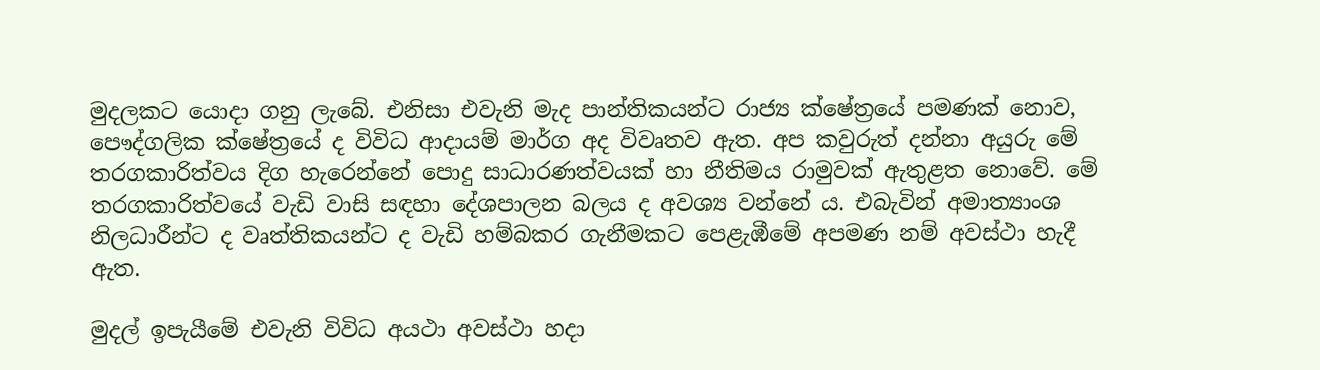මුදලකට යොදා ගනු ලැබේ. එනිසා එවැනි මැද පාන්තිකයන්ට රාජ්‍ය ක්ෂේත්‍රයේ පමණක් නොව, පෞද්ගලික ක්ෂේත්‍රයේ ද විවිධ ආදායම් මාර්ග අද විවෘතව ඇත. අප කවුරුත් දන්නා අයුරු මේ තරගකාරිත්වය දිග හැරෙන්නේ පොදු සාධාරණත්වයක් හා නීතිමය රාමුවක් ඇතුළත නොවේ. මේ තරගකාරිත්වයේ වැඩි වාසි සඳහා දේශපාලන බලය ද අවශ්‍ය වන්නේ ය. එබැවින් අමාත්‍යාංශ නිලධාරීන්ට ද වෘත්තිකයන්ට ද වැඩි හම්බකර ගැනීමකට පෙළැඹීමේ අපමණ නම් අවස්ථා හැදී ඇත.

මුදල් ඉපැයීමේ එවැනි විවිධ අයථා අවස්ථා හදා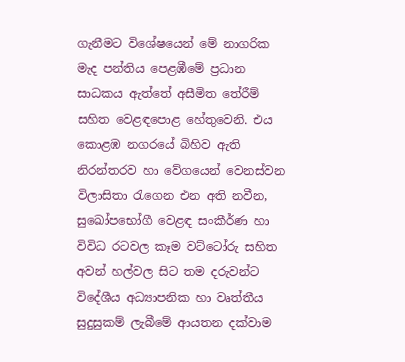ගැනීමට විශේෂයෙන් මේ නාගරික මැද පන්තිය පෙළඹීමේ ප්‍රධාන සාධකය ඇත්තේ අසීමිත තේරීම් සහිත වෙළඳපොළ හේතුවෙනි. එය කොළඹ නගරයේ බිහිව ඇති නිරන්තරව හා වේගයෙන් වෙනස්වන විලාසිතා රැගෙන එන අති නවීන, සුඛෝපභෝගී වෙළඳ සංකීර්ණ හා විවිධ රටවල කෑම වට්ටෝරු සහිත අවන් හල්වල සිට තම දරුවන්ට විදේශීය අධ්‍යාපනික හා වෘත්තීය සුදුසුකම් ලැබීමේ ආයතන දක්වාම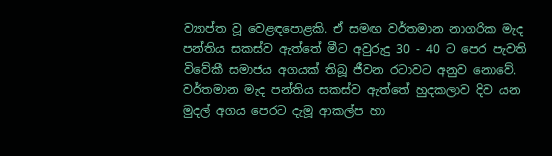ව්‍යාප්ත වූ වෙළඳපොළකි. ඒ සමඟ වර්තමාන නාගරික මැද පන්තිය සකස්ව ඇත්තේ මීට අවුරුදු 30 - 40 ට පෙර පැවති විවේකී සමාජය අගයක් තිබූ ජීවන රටාවට අනුව නොවේ. වර්තමාන මැද පන්තිය සකස්ව ඇත්තේ හුදකලාව දිව යන මුදල් අගය පෙරට දැමූ ආකල්ප හා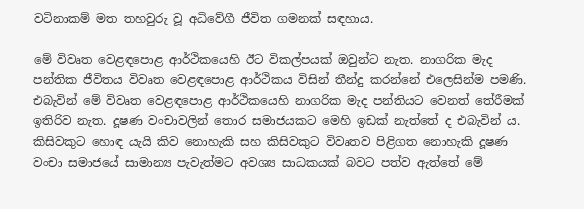වටිනාකම් මත තහවුරු වූ අධිවේගී ජීවිත ගමනක් සඳහාය.

මේ විවෘත වෙළඳපොළ ආර්ථිකයෙහි ඊට විකල්පයක් ඔවුන්ට නැත. නාගරික මැද පන්තික ජීවිතය විවෘත වෙළඳපොළ ආර්ථිකය විසින් තීන්දු කරන්නේ එලෙසින්ම පමණි. එබැවින් මේ විවෘත වෙළඳපොළ ආර්ථිකයෙහි නාගරික මැද පන්තියට වෙනත් තේරීමක් ඉතිරිව නැත. දූෂණ වංචාවලින් තොර සමාජයකට මෙහි ඉඩක් නැත්තේ ද එබැවින් ය. කිසිවකුට හොඳ යැයි කිව නොහැකි සහ කිසිවකුට විවෘතව පිළිගත නොහැකි දූෂණ වංචා සමාජයේ සාමාන්‍ය පැවැත්මට අවශ්‍ය සාධකයක් බවට පත්ව ඇත්තේ මේ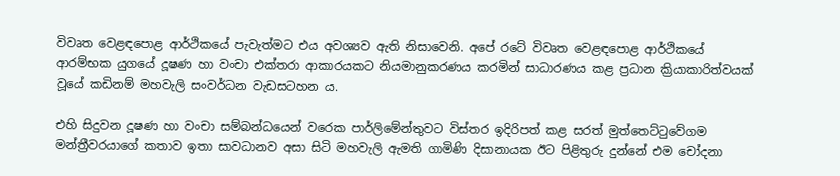විවෘත වෙළඳපොළ ආර්ථිකයේ පැවැත්මට එය අවශ්‍යව ඇති නිසාවෙනි. අපේ රටේ විවෘත වෙළඳපොළ ආර්ථිකයේ ආරම්භක යුගයේ දූෂණ හා වංචා එක්තරා ආකාරයකට නියමානුකරණය කරමින් සාධාරණය කළ ප්‍රධාන ක්‍රියාකාරිත්වයක් වූයේ කඩිනම් මහවැලි සංවර්ධන වැඩසටහන ය.

එහි සිදුවන දූෂණ හා වංචා සම්බන්ධයෙන් වරෙක පාර්ලිමේන්තුවට විස්තර ඉදිරිපත් කළ සරත් මුත්තෙට්ටුවේගම මන්ත්‍රීවරයාගේ කතාව ඉතා සාවධානව අසා සිටි මහවැලි ඇමති ගාමිණි දිසානායක ඊට පිළිතුරු දුන්නේ එම චෝදනා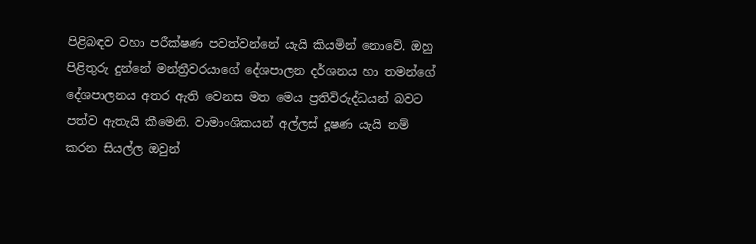පිළිබඳව වහා පරීක්ෂණ පවත්වන්නේ යැයි කියමින් නොවේ. ඔහු පිළිතුරු දුන්නේ මන්ත්‍රීවරයාගේ දේශපාලන දර්ශනය හා තමන්ගේ දේශපාලනය අතර ඇති වෙනස මත මෙය ප්‍රතිවිරුද්ධයන් බවට පත්ව ඇතැයි කීමෙනි. වාමාංශිකයන් අල්ලස් දූෂණ යැයි නම් කරන සියල්ල ඔවුන්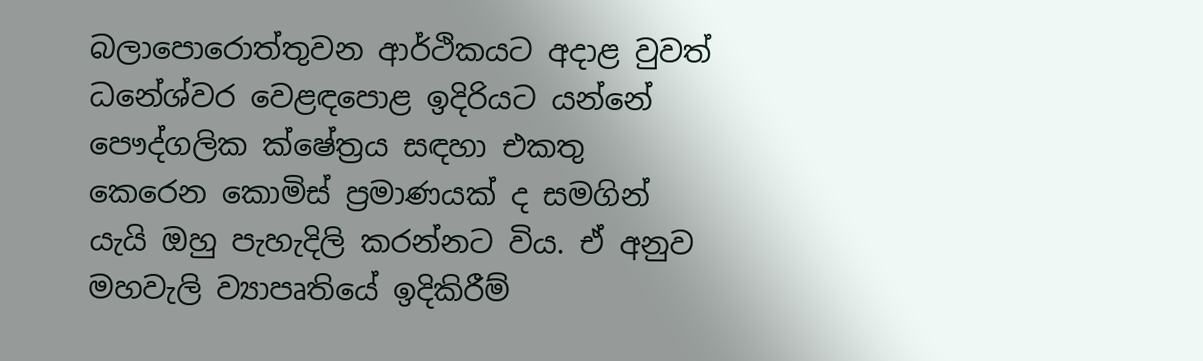බලාපොරොත්තුවන ආර්ථිකයට අදාළ වුවත් ධනේශ්වර වෙළඳපොළ ඉදිරියට යන්නේ පෞද්ගලික ක්ෂේත්‍රය සඳහා එකතු කෙරෙන කොමිස් ප්‍රමාණයක් ද සමගින් යැයි ඔහු පැහැදිලි කරන්නට විය. ඒ අනුව මහවැලි ව්‍යාපෘතියේ ඉදිකිරීම්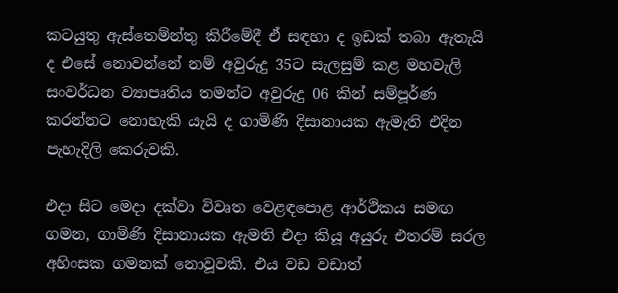කටයුතු ඇස්තෙම්න්තු කිරීමේදී ඒ සඳහා ද ඉඩක් තබා ඇතැයි ද එසේ නොවන්නේ නම් අවුරුදු 35ට සැලසුම් කළ මහවැලි සංවර්ධන ව්‍යාපෘතිය තමන්ට අවුරුදු 06 කින් සම්පූර්ණ කරන්නට නොහැකි යැයි ද ගාමිණි දිසානායක ඇමැති එදින පැහැදිලි කෙරුවකි.

එදා සිට මෙදා දක්වා විවෘත වෙළඳපොළ ආර්ථිකය සමඟ ගමන, ගාමිණි දිසානායක ඇමති එදා කියූ අයුරු එතරම් සරල අහිංසක ගමනක් නොවූවකි. එය වඩ වඩාත්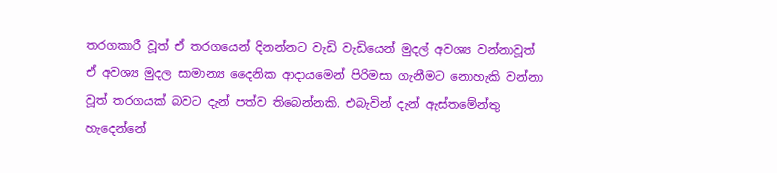තරගකාරී වූත් ඒ තරගයෙන් දිනන්නට වැඩි වැඩියෙන් මුදල් අවශ්‍ය වන්නාවූත් ඒ අවශ්‍ය මුදල සාමාන්‍ය දෛනික ආදායමෙන් පිරිමසා ගැනීමට නොහැකි වන්නා වූත් තරගයක් බවට දැන් පත්ව තිබෙන්නකි. එබැවින් දැන් ඇස්තමේන්තු හැදෙන්නේ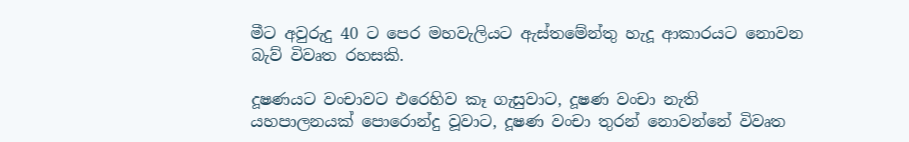මීට අවුරුදු 40 ට පෙර මහවැලියට ඇස්තමේන්තු හැදූ ආකාරයට නොවන බැව් විවෘත රහසකි.

දූෂණයට වංචාවට එරෙහිව කෑ ගැසුවාට, දූෂණ වංචා නැති යහපාලනයක් පොරොන්දු වූවාට, දූෂණ වංචා තුරන් නොවන්නේ විවෘත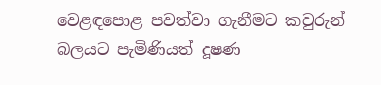වෙළඳපොළ පවත්වා ගැනීමට කවුරුන් බලයට පැමිණියත් දූෂණ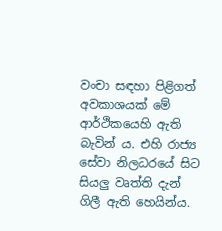වංචා සඳහා පිළිගත් අවකාශයක් මේ ආර්ථිකයෙහි ඇති බැවින් ය. එහි රාජ්‍ය සේවා නිලධරයේ සිට සියලු වෘත්ති දැන් ගිලී ඇති හෙයින්ය.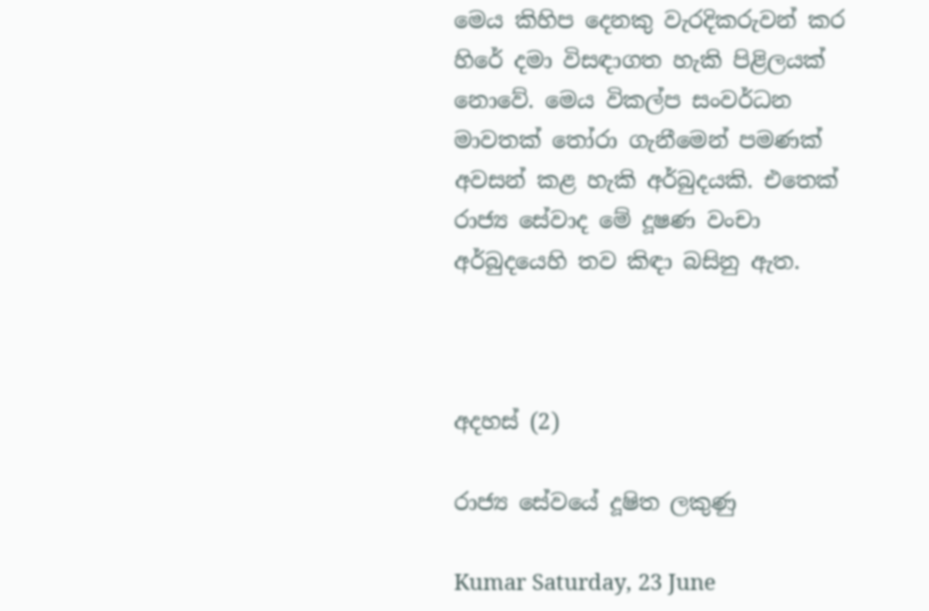මෙය කිහිප දෙනකු වැරදිකරුවන් කර හිරේ දමා විසඳාගත හැකි පිළිලයක් නොවේ. මෙය විකල්ප සංවර්ධන මාවතක් තෝරා ගැනීමෙන් පමණක් අවසන් කළ හැකි අර්බුදයකි. එතෙක් රාජ්‍ය සේවාද මේ දූෂණ වංචා අර්බුදයෙහි තව කිඳා බසිනු ඇත.



අදහස් (2)

රාජ්‍ය සේවයේ දූෂිත ලකුණු

Kumar Saturday, 23 June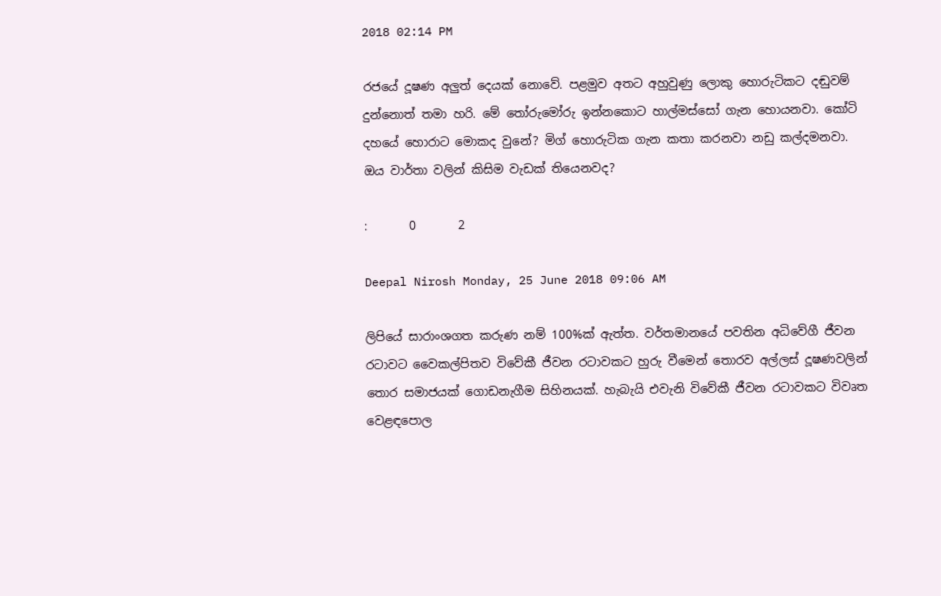2018 02:14 PM

රජයේ දූෂණ අලුත් දෙයක් නොවේ. පළමුව අතට අහුවුණු ලොකු හොරුටිකට දඬුවම් දුන්නොත් තමා හරි. මේ තෝරුමෝරු ඉන්නකොට හාල්මස්සෝ ගැන හොයනවා. කෝටි දහයේ හොරාට මොකද වුනේ? මිග් හොරුටික ගැන කතා කරනවා නඩු කල්දමනවා. ඔය වාර්තා වලින් කිසිම වැඩක් තියෙනවද?

:       0       2

Deepal Nirosh Monday, 25 June 2018 09:06 AM

ලිපියේ සාරාංශගත කරුණ නම් 100%ක් ඇත්ත. වර්තමානයේ පවතින අධිවේගී ජීවන රටාවට වෛකල්පිතව විවේකී ජීවන රටාවකට හුරු වීමෙන් තොරව අල්ලස් දූෂණවලින් තොර සමාජයක් ගොඩනැගීම සිහිනයක්. හැබැයි එවැනි විවේකී ජීවන රටාවකට විවෘත වෙළඳපොල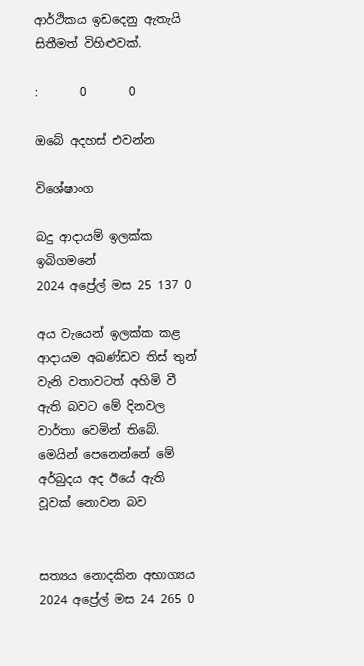ආර්ථිකය ඉඩදෙනු ඇතැයි සිතීමත් විහිළුවක්.

:       0       0

ඔබේ අදහස් එවන්න

විශේෂාංග

බදු ආදායම් ඉලක්ක ඉබිගමනේ
2024 අප්‍රේල් මස 25 137 0

අය වැයෙන් ඉලක්ක කළ ආදායම අඛණ්ඩව තිස් තුන් වැනි වතාවටත් අහිමි වී ඇති බවට මේ දිනවල වාර්තා වෙමින් තිබේ. මෙයින් පෙනෙන්නේ මේ අර්බුදය අද ඊයේ ඇති වූවක් නොවන බව


සත්‍යය නොදකින අභාග්‍යය
2024 අප්‍රේල් මස 24 265 0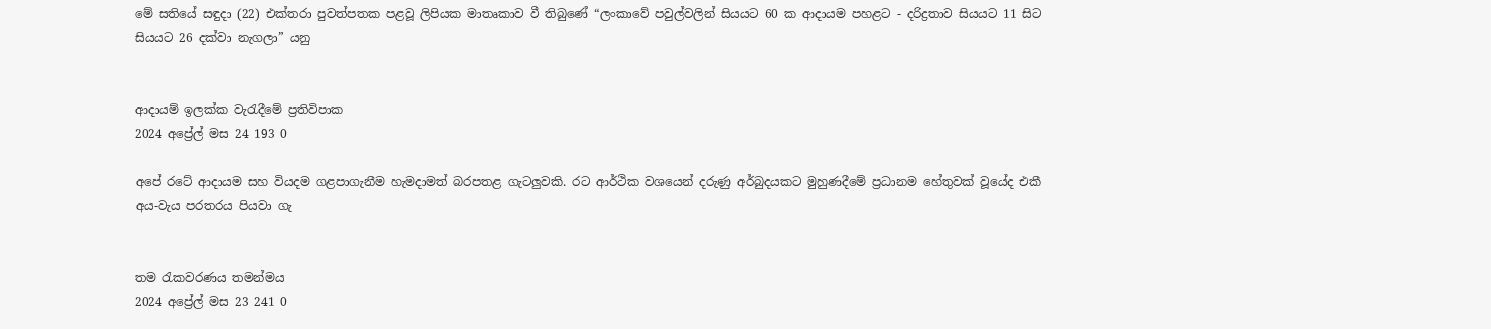මේ සතියේ සඳුදා (22) එක්තරා පුවත්පතක පළවූ ලිපියක මාතෘකාව වී තිබුණේ “ලංකාවේ පවුල්වලින් සියයට 60 ක ආදායම පහළට - දරිද්‍රතාව සියයට 11 සිට සියයට 26 දක්වා නැගලා” යනු


ආදායම් ඉලක්ක වැරැදීමේ ප්‍රතිවිපාක
2024 අප්‍රේල් මස 24 193 0

අපේ රටේ ආදායම සහ වියදම ගළපාගැනීම හැමදාමත් බරපතළ ගැටලුවකි. රට ආර්ථික වශයෙන් දරුණු අර්බුදයකට මුහුණදීමේ ප්‍රධානම හේතුවක් වූයේද එකී අය-වැය පරතරය පියවා ගැ


තම රැකවරණය තමන්මය
2024 අප්‍රේල් මස 23 241 0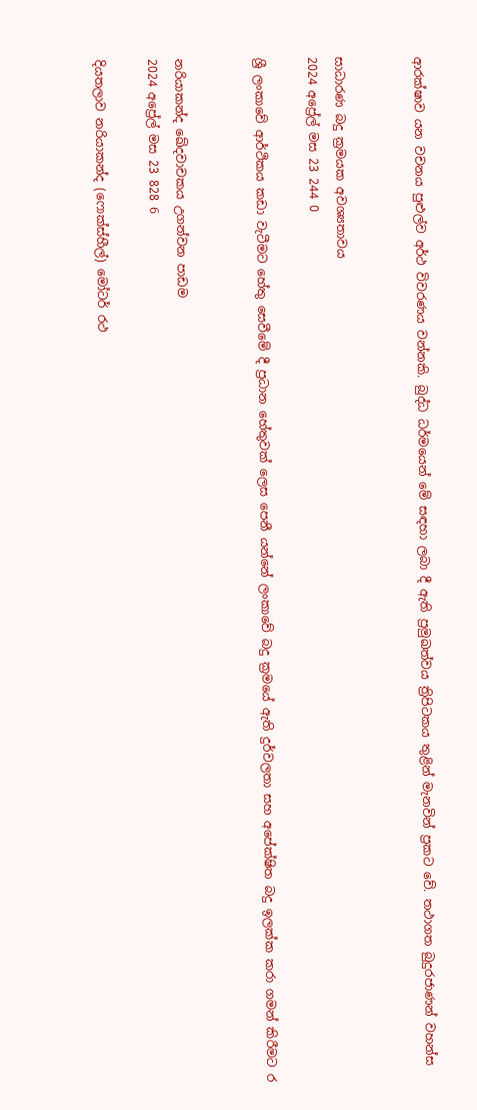ආරක්ෂාව යන වචනය පුළුල්ව අර්ථ විවරණය වන්නකි. බුද්ධ ධර්මයෙන් මේ සඳහා ලබා දී ඇති ප්‍රමුඛත්වය ත්‍රිපිටකය තුළින් මැනවින් ප්‍රකට වේ. තථාගත බුදුරජාණන් වහන්ස


සාධාරණ බදු ක්‍රමයක අවශ්‍යතාවය
2024 අප්‍රේල් මස 23 244 0

ශ්‍රී ලංකාවේ ආර්ථිකය කඩා වැටීමට හේතු සෙවීමේ දී ප්‍රධාන හේතුවක් ලෙස පෙනී යන්නේ ලංකාවේ බදු ක්‍රමයේ ඇති දුර්වලතා සහ අපේක්ෂිත බදු ඉලක්ක කරා ගමන් කිරීමට ර


නරියාකන්ද ඛේදවාචකය උගන්වන පාඩම
2024 අප්‍රේල් මස 23 828 6

දියතලාව නරියාකන්ද (ෆොක්ස්හීල්) මෝටර් රථ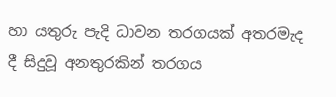හා යතුරු පැදි ධාවන තරගයක් අතරමැද දී සිදුවූ අනතුරකින් තරගය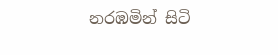නරඹමින් සිටි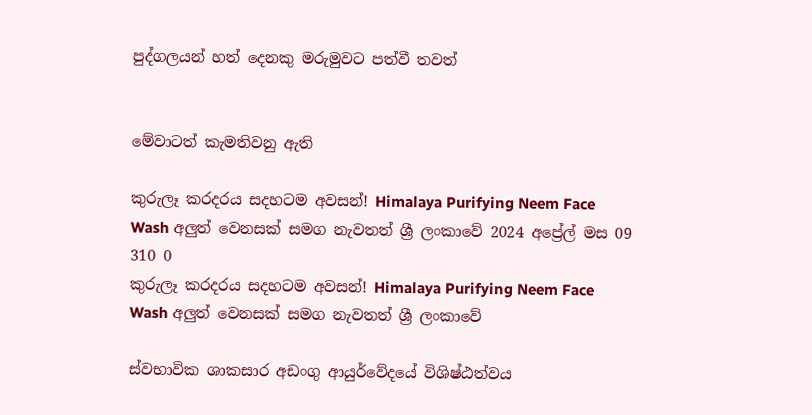පුද්ගලයන් හත් දෙනකු මරුමුවට පත්වී තවත්


මේවාටත් කැමතිවනු ඇති

කුරුලෑ කරදරය සදහටම අවසන්! Himalaya Purifying Neem Face Wash අලුත් වෙනසක් සමග නැවතත් ශ්‍රී ලංකාවේ 2024 අප්‍රේල් මස 09 310 0
කුරුලෑ කරදරය සදහටම අවසන්! Himalaya Purifying Neem Face Wash අලුත් වෙනසක් සමග නැවතත් ශ්‍රී ලංකාවේ

ස්වභාවික ශාකසාර අඩංගු ආයුර්වේදයේ විශිෂ්ඨත්වය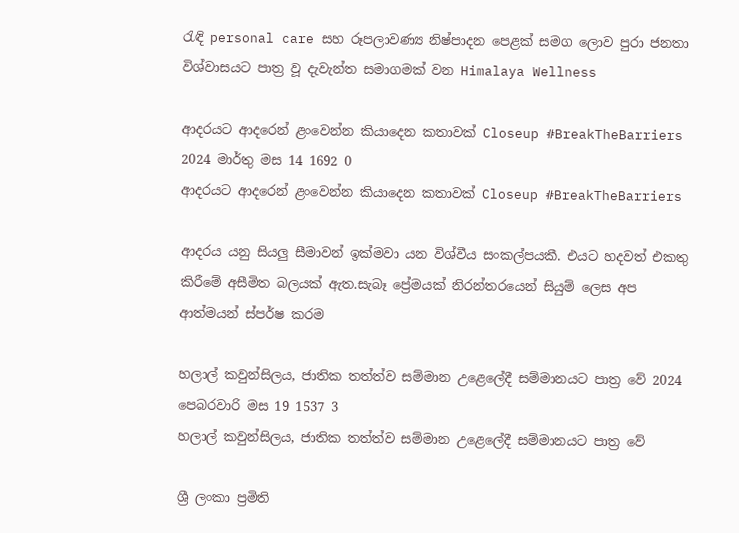රැඳි personal care සහ රූපලාවණ්‍ය නිෂ්පාදන පෙළක් සමග ලොව පුරා ජනතා විශ්වාසයට පාත්‍ර වූ දැවැන්ත සමාගමක් වන Himalaya Wellness

ආදරයට ආදරෙන් ළංවෙන්න කියාදෙන කතාවක් Closeup #BreakTheBarriers 2024 මාර්තු මස 14 1692 0
ආදරයට ආදරෙන් ළංවෙන්න කියාදෙන කතාවක් Closeup #BreakTheBarriers

ආදරය යනු සියලු සීමාවන් ඉක්මවා යන විශ්වීය සංකල්පයකී. එයට හදවත් එකතු කිරීමේ අසීමිත බලයක් ඇත.සැබෑ ප්‍රේමයක් නිරන්තරයෙන් සියුම් ලෙස අප ආත්මයන් ස්පර්ෂ කරම

හලාල් කවුන්සිලය, ජාතික තත්ත්ව සම්මාන උළෙලේදී සම්මානයට පාත්‍ර වේ 2024 පෙබරවාරි මස 19 1537 3
හලාල් කවුන්සිලය, ජාතික තත්ත්ව සම්මාන උළෙලේදී සම්මානයට පාත්‍ර වේ

ශ්‍රී ලංකා ප්‍රමිති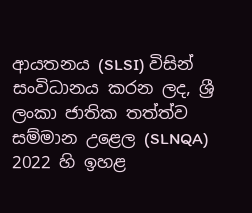ආයතනය (SLSI) විසින් සංවිධානය කරන ලද, ශ්‍රී ලංකා ජාතික තත්ත්ව සම්මාන උළෙල (SLNQA) 2022 හි ඉහළ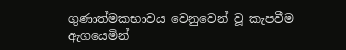ගුණාත්මකභාවය වෙනුවෙන් වූ කැපවීම ඇගයෙමින්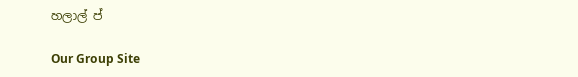හලාල් ප්

Our Group Site